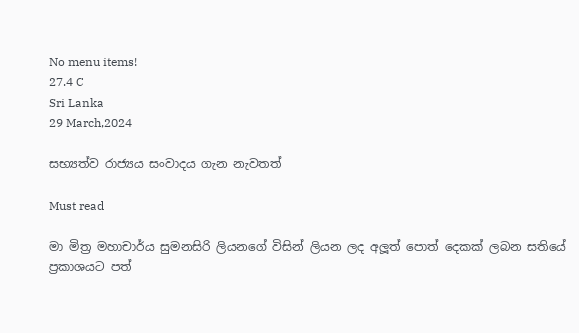No menu items!
27.4 C
Sri Lanka
29 March,2024

සභ්‍යත්ව රාජ්‍යය සංවාදය ගැන නැවතත්

Must read

මා මිත්‍ර මහාචාර්ය සුමනසිරි ලියනගේ විසින් ලියන ලද අලූත් පොත් දෙකක් ලබන සතියේ ප්‍රකාශයට පත්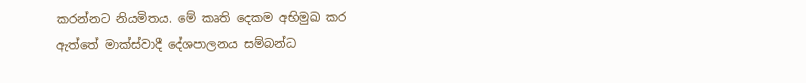කරන්නට නියමිතය. මේ කෘති දෙකම අභිමුඛ කර ඇත්තේ මාක්ස්වාදී දේශපාලනය සම්බන්ධ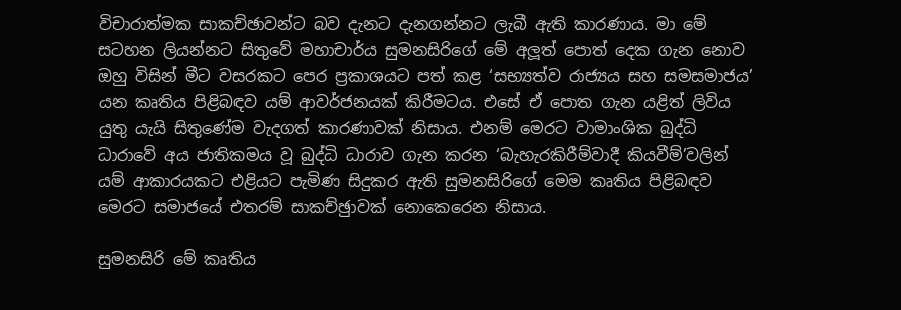විචාරාත්මක සාකච්ඡාවන්ට බව දැනට දැනගන්නට ලැබී ඇති කාරණාය. මා මේ සටහන ලියන්නට සිතුවේ මහාචාර්ය සුමනසිරිගේ මේ අලූත් පොත් දෙක ගැන නොව ඔහු විසින් මීට වසරකට පෙර ප්‍රකාශයට පත් කළ ‘සභ්‍යත්ව රාජ්‍යය සහ සමසමාජය’ යන කෘතිය පිළිබඳව යම් ආවර්ජනයක් කිරීමටය. එසේ ඒ පොත ගැන යළිත් ලිවිය යුතු යැයි සිතුණේම වැදගත් කාරණාවක් නිසාය. එනම් මෙරට වාමාංශික බුද්ධි ධාරාවේ අය ජාතිකමය වූ බුද්ධි ධාරාව ගැන කරන ‘බැහැරකිරීම්වාදී කියවීම්’වලින් යම් ආකාරයකට එළියට පැමිණ සිදුකර ඇති සුමනසිරිගේ මෙම කෘතිය පිළිබඳව මෙරට සමාජයේ එතරම් සාකච්ඡුාවක් නොකෙරෙන නිසාය.

සුමනසිරි මේ කෘතිය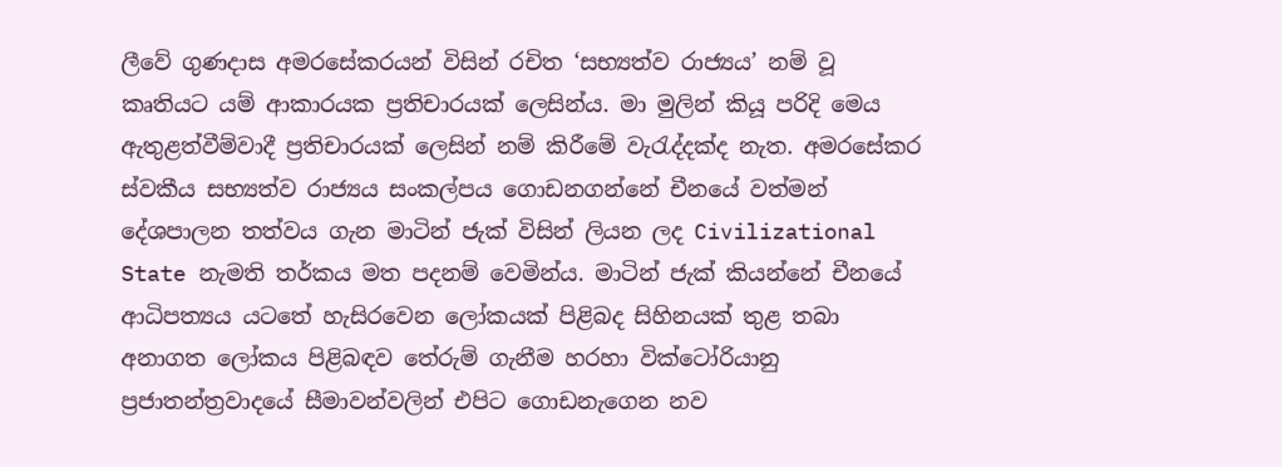ලීවේ ගුණදාස අමරසේකරයන් විසින් රචිත ‘සභ්‍යත්ව රාජ්‍යය’ නම් වූ කෘතියට යම් ආකාරයක ප්‍රතිචාරයක් ලෙසින්ය. මා මුලින් කියූ පරිදි මෙය ඇතුළත්වීම්වාදී ප්‍රතිචාරයක් ලෙසින් නම් කිරීමේ වැරැද්දක්ද නැත. අමරසේකර ස්වකීය සභ්‍යත්ව රාජ්‍යය සංකල්පය ගොඩනගන්නේ චීනයේ වත්මන් දේශපාලන තත්වය ගැන මාටින් ජැක් විසින් ලියන ලද Civilizational State නැමති තර්කය මත පදනම් වෙමින්ය. මාටින් ජැක් කියන්නේ චීනයේ ආධිපත්‍යය යටතේ හැසිරවෙන ලෝකයක් පිළිබද සිහිනයක් තුළ තබා අනාගත ලෝකය පිළිබඳව තේරුම් ගැනීම හරහා වික්ටෝරියානු ප්‍රජාතන්ත්‍රවාදයේ සීමාවන්වලින් එපිට ගොඩනැගෙන නව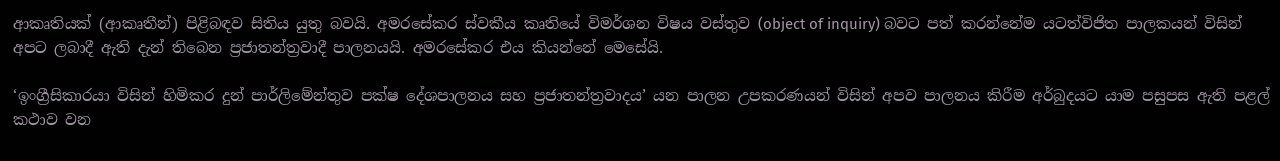ආකෘතියක් (ආකෘතීන්) පිළිබඳව සිතිය යුතු බවයි. අමරසේකර ස්වකීය කෘතියේ විමර්ශන විෂය වස්තුව (object of inquiry) බවට පත් කරන්නේම යටත්විජිත පාලකයන් විසින් අපට ලබාදී ඇති දැන් තිබෙන ප්‍රජාතන්ත්‍රවාදී පාලනයයි. අමරසේකර එය කියන්නේ මෙසේයි.

‘ඉංග්‍රීසිකාරයා විසින් හිමිකර දුන් පාර්ලිමේන්තුව පක්ෂ දේශපාලනය සහ ප්‍රජාතන්ත්‍රවාදය’ යන පාලන උපකරණයන් විසින් අපව පාලනය කිරීම අර්බුදයට යාම පසුපස ඇති පළල් කථාව වන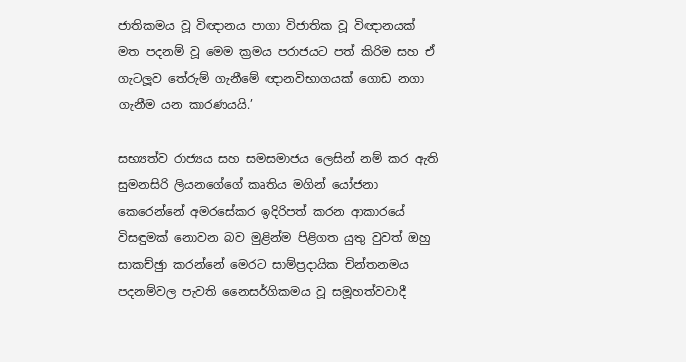ජාතිකමය වූ විඥානය පාගා විජාතික වූ විඥානයක් මත පදනම් වූ මෙම ක්‍රමය පරාජයට පත් කිරිම සහ ඒ ගැටලූව තේරුම් ගැනීමේ ඥානවිභාගයක් ගොඩ නගා ගැනීම යන කාරණයයි.’

සභ්‍යත්ව රාජ්‍යය සහ සමසමාජය ලෙසින් නම් කර ඇති සුමනසිරි ලියනගේගේ කෘතිය මගින් යෝජනා කෙරෙන්නේ අමරසේකර ඉදිරිපත් කරන ආකාරයේ විසඳුමක් නොවන බව මුළින්ම පිළිගත යුතු වුවත් ඔහු සාකච්ඡුා කරන්නේ මෙරට සාම්ප්‍රදායික චින්තනමය පදනම්වල පැවති නෛසර්ගිකමය වූ සමූහත්වවාදී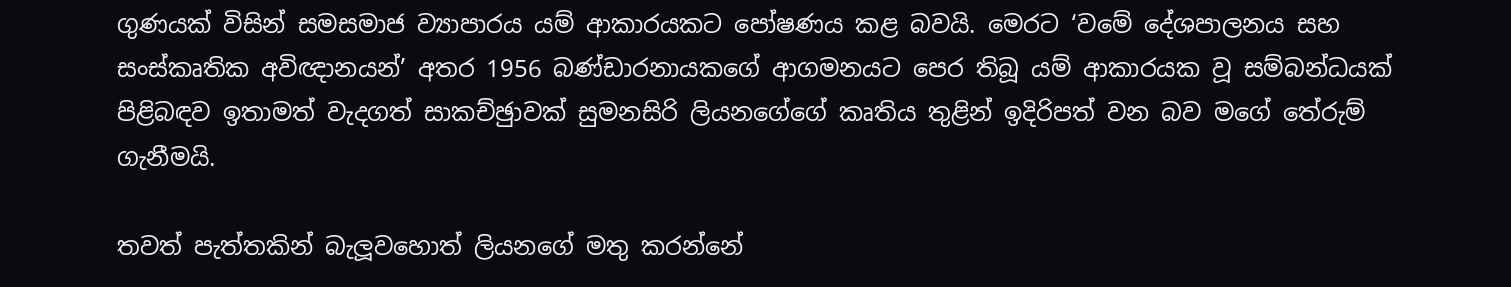ගුණයක් විසින් සමසමාජ ව්‍යාපාරය යම් ආකාරයකට පෝෂණය කළ බවයි. මෙරට ‘වමේ දේශපාලනය සහ සංස්කෘතික අවිඥානයන්’ අතර 1956 බණ්ඩාරනායකගේ ආගමනයට පෙර තිබූ යම් ආකාරයක වූ සම්බන්ධයක් පිළිබඳව ඉතාමත් වැදගත් සාකච්ඡුාවක් සුමනසිරි ලියනගේගේ කෘතිය තුළින් ඉදිරිපත් වන බව මගේ තේරුම් ගැනීමයි.

තවත් පැත්තකින් බැලූවහොත් ලියනගේ මතු කරන්නේ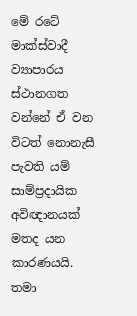මේ රටේ මාක්ස්වාදී ව්‍යාපාරය ස්ථානගත වන්නේ ඒ වන විටත් නොනැසී පැවති යම් සාම්ප්‍රදායික අවිඥානයක් මතද යන කාරණයයි. තමා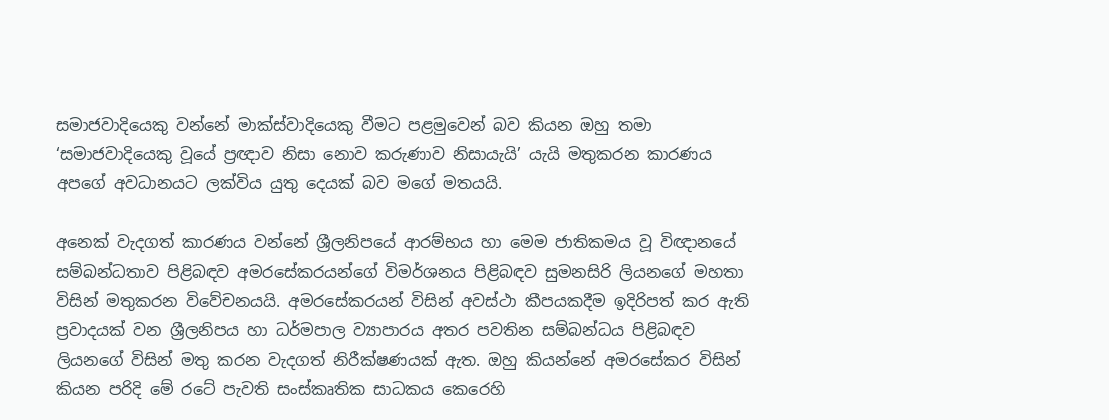සමාජවාදියෙකු වන්නේ මාක්ස්වාදියෙකු වීමට පළමුවෙන් බව කියන ඔහු තමා ‘සමාජවාදියෙකු වූයේ ප්‍රඥාව නිසා නොව කරුණාව නිසායැයි’ යැයි මතුකරන කාරණය අපගේ අවධානයට ලක්විය යුතු දෙයක් බව මගේ මතයයි.

අනෙක් වැදගත් කාරණය වන්නේ ශ්‍රීලනිපයේ ආරම්භය හා මෙම ජාතිකමය වූ විඥානයේ සම්බන්ධතාව පිළිබඳව අමරසේකරයන්ගේ විමර්ශනය පිළිබඳව සුමනසිරි ලියනගේ මහතා විසින් මතුකරන විවේචනයයි. අමරසේකරයන් විසින් අවස්ථා කීපයකදීම ඉදිරිපත් කර ඇති ප්‍රවාදයක් වන ශ්‍රීලනිපය හා ධර්මපාල ව්‍යාපාරය අතර පවතින සම්බන්ධය පිළිබඳව ලියනගේ විසින් මතු කරන වැදගත් නිරීක්ෂණයක් ඇත. ඔහු කියන්නේ අමරසේකර විසින් කියන පරිදි මේ රටේ පැවති සංස්කෘතික සාධකය කෙරෙහි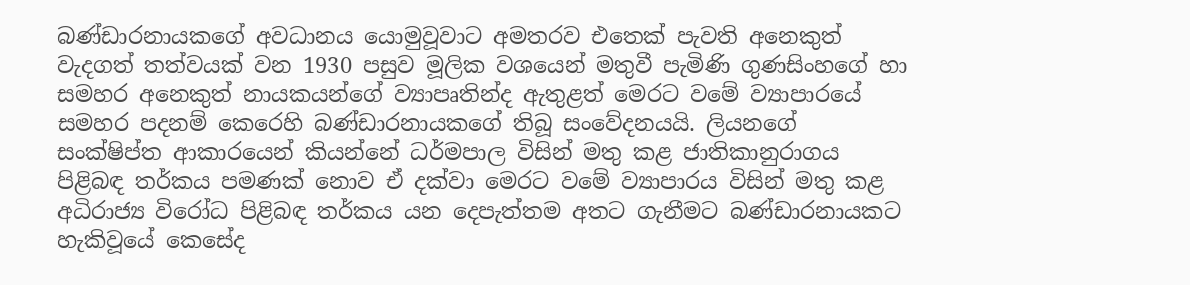බණ්ඩාරනායකගේ අවධානය යොමුවූවාට අමතරව එතෙක් පැවති අනෙකුත් වැදගත් තත්වයක් වන 1930 පසුව මූලික වශයෙන් මතුවී පැමිණි ගුණසිංහගේ හා සමහර අනෙකුත් නායකයන්ගේ ව්‍යාපෘතින්ද ඇතුළත් මෙරට වමේ ව්‍යාපාරයේ සමහර පදනම් කෙරෙහි බණ්ඩාරනායකගේ තිබූ සංවේදනයයි. ලියනගේ සංක්ෂිප්ත ආකාරයෙන් කියන්නේ ධර්මපාල විසින් මතු කළ ජාතිකානුරාගය පිළිබඳ තර්කය පමණක් නොව ඒ දක්වා මෙරට වමේ ව්‍යාපාරය විසින් මතු කළ අධිරාජ්‍ය විරෝධ පිළිබඳ තර්කය යන දෙපැත්තම අතට ගැනීමට බණ්ඩාරනායකට හැකිවූයේ කෙසේද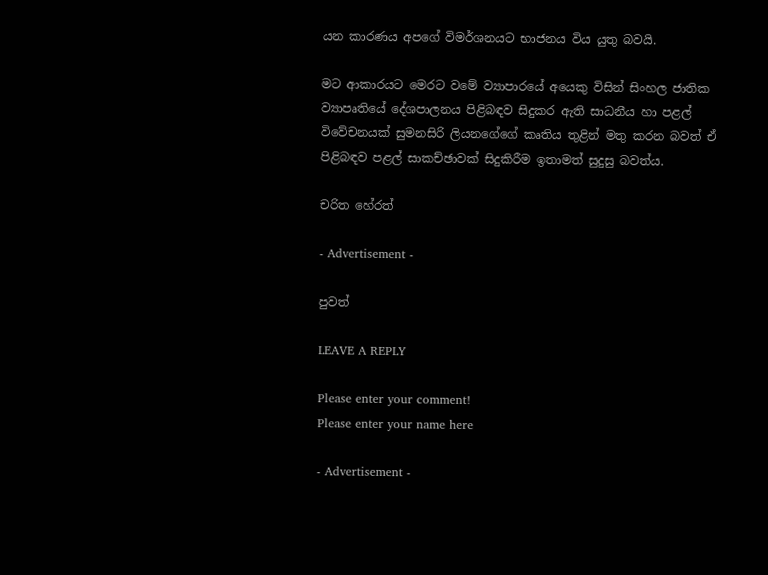යන කාරණය අපගේ විමර්ශනයට භාජනය විය යුතු බවයි.

මට ආකාරයට මෙරට වමේ ව්‍යාපාරයේ අයෙකු විසින් සිංහල ජාතික ව්‍යාපෘතියේ දේශපාලනය පිළිබඳව සිදුකර ඇති සාධනීය හා පළල් විවේචනයක් සුමනසිරි ලියනගේගේ කෘතිය තුළින් මතු කරන බවත් ඒ පිළිබඳව පළල් සාකච්ඡාවක් සිදුකිරීම ඉතාමත් සුදුසු බවත්ය.

චරිත හේරත්

- Advertisement -

පුවත්

LEAVE A REPLY

Please enter your comment!
Please enter your name here

- Advertisement -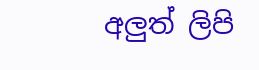අලුත් ලිපි